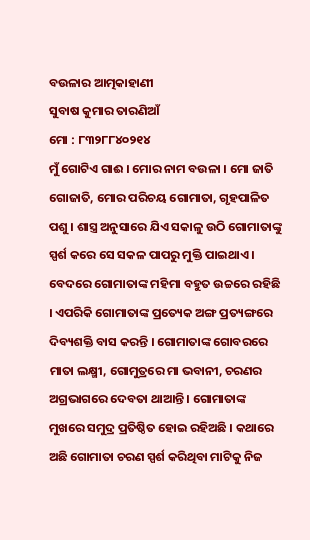ବଉଳାର ଆତ୍ମକାହାଣୀ
ସୁବାଷ କୁମାର ତାରଣିଆଁ
ମୋ : ୮୩୨୮୮୪୦୨୧୪
ମୁଁ ଗୋଟିଏ ଗାଈ । ମୋର ନାମ ବଉଳା । ମୋ ଜାତି ଗୋଜାତି, ମୋର ପରିଚୟ ଗୋମାତା, ଗୃହପାଳିତ ପଶୁ । ଶାସ୍ତ୍ର ଅନୁସାରେ ଯିଏ ସକାଳୁ ଉଠି ଗୋମାତାଙ୍କୁ ସ୍ପର୍ଶ କରେ ସେ ସକଳ ପାପରୁ ମୁକ୍ତି ପାଇଥାଏ । ବେଦରେ ଗୋମାତାଙ୍କ ମହିମା ବହୁତ ଉଚ୍ଚରେ ରହିଛି । ଏପରିକି ଗୋମାତାଙ୍କ ପ୍ରତ୍ୟେକ ଅଙ୍ଗ ପ୍ରତ୍ୟଙ୍ଗରେ ଦିବ୍ୟଶକ୍ତି ବାସ କରନ୍ତି । ଗୋମାତାଙ୍କ ଗୋବରରେ ମାତା ଲକ୍ଷ୍ମୀ, ଗୋମୁତ୍ରରେ ମା ଭବାନୀ, ଚରଣର ଅଗ୍ରଭାଗରେ ଦେବତା ଥାଆନ୍ତି । ଗୋମାତାଙ୍କ ମୁଖରେ ସମୁଦ୍ର ପ୍ରତିଷ୍ଠିତ ହୋଇ ରହିଅଛି । କଥାରେ ଅଛି ଗୋମାତା ଚରଣ ସ୍ପର୍ଶ କରିଥିବା ମାଟିକୁ ନିଜ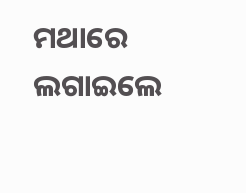ମଥାରେ ଲଗାଇଲେ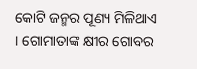କୋଟି ଜନ୍ମର ପୂଣ୍ୟ ମିଳିଥାଏ । ଗୋମାତାଙ୍କ କ୍ଷୀର ଗୋବର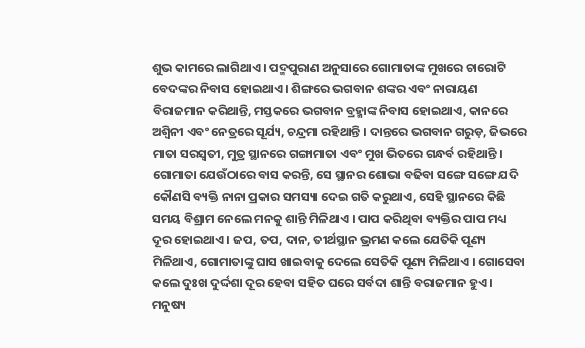ଶୁଭ କାମରେ ଲାଗିଥାଏ । ପଦ୍ମପୁରାଣ ଅନୁସାରେ ଗୋମାତାଙ୍କ ମୁଖରେ ଚାରୋଟି ବେଦଙ୍କର ନିବାସ ହୋଇଥାଏ । ଶିଙ୍ଗରେ ଭଗବାନ ଶଙ୍କର ଏବଂ ନାରାୟଣ ବିରାଜମାନ କରିଥାନ୍ତି, ମସ୍ତକରେ ଭଗବାନ ବ୍ରହ୍ମାଙ୍କ ନିବାସ ହୋଇଥାଏ, କାନରେ ଅଶ୍ୱିନୀ ଏବଂ ନେତ୍ରରେ ସୂର୍ଯ୍ୟ, ଚନ୍ଦ୍ରମା ରହିଥାନ୍ତି । ଦାନ୍ତରେ ଭଗବାନ ଗରୁଡ଼, ଜିଭରେ ମାତା ସରସ୍ୱତୀ, ମୁତ୍ର ସ୍ଥାନରେ ଗଙ୍ଗାମାତା ଏବଂ ମୁଖ ଭିତରେ ଗନ୍ଧର୍ବ ରହିଥାନ୍ତି । ଗୋମାତା ଯେଉଁଠାରେ ବାସ କରନ୍ତି, ସେ ସ୍ଥାନର ଶୋଭା ବଢିବା ସଙ୍ଗେ ସଙ୍ଗେ ଯଦି କୌଣସି ବ୍ୟକ୍ତି ନାନା ପ୍ରକାର ସମସ୍ୟା ଦେଇ ଗତି କରୁଥାଏ, ସେହି ସ୍ଥାନରେ କିଛି ସମୟ ବିଶ୍ରାମ ନେଲେ ମନକୁ ଶାନ୍ତି ମିଳିଥାଏ । ପାପ କରିଥିବା ବ୍ୟକ୍ତିର ପାପ ମଧ୍ୟ ଦୂର ହୋଇଥାଏ । ଜପ, ତପ, ଦାନ, ତୀର୍ଥସ୍ଥାନ ଭ୍ରମଣ କଲେ ଯେତିକି ପୂଣ୍ୟ ମିଳିଥାଏ, ଗୋମାତାଙ୍କୁ ଘାସ ଖାଇବାକୁ ଦେଲେ ସେତିକି ପୂଣ୍ୟ ମିଳିଥାଏ । ଗୋସେବା କଲେ ଦୁଃଖ ଦୁର୍ଦ୍ଦଶା ଦୂର ହେବା ସହିତ ଘରେ ସର୍ବଦା ଶାନ୍ତି ବରାଜମାନ ହୁଏ । ମନୁଷ୍ୟ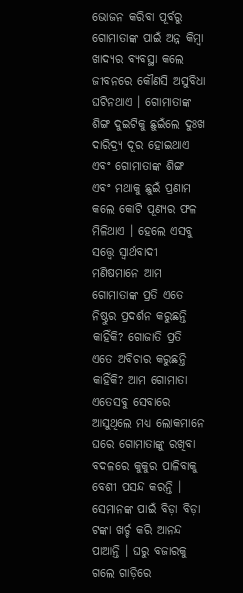ଭୋଜନ କରିବା ପୂର୍ବରୁ ଗୋମାତାଙ୍କ ପାଇଁ ଅନ୍ନ କିମ୍ବା ଖାଦ୍ୟର ବ୍ୟବସ୍ଥା କଲେ ଜୀବନରେ କୌଣସି ଅସୁବିଧା ଘଟିନଥାଏ । ଗୋମାତାଙ୍କ ଶିଙ୍ଗ ଦୁଇଟିକୁ ଛୁଇଁଲେ ଦୁଃଖ ଦାରିଦ୍ର୍ୟ ଦୂର ହୋଇଥାଏ ଏବଂ ଗୋମାତାଙ୍କ ଶିଙ୍ଗ ଏବଂ ମଥାକୁ ଛୁଇଁ ପ୍ରଣାମ କଲେ କୋଟି ପୂଣ୍ୟର ଫଳ ମିଳିଥାଏ । ହେଲେ ଏସବୁ ସତ୍ତ୍ୱେ ସ୍ୱାର୍ଥବାଦୀ ମଣିଷମାନେ ଆମ ଗୋମାତାଙ୍କ ପ୍ରତି ଏତେ ନିଷ୍ଠୁର ପ୍ରଦର୍ଶନ କରୁଛନ୍ତି କାହିଁକି? ଗୋଜାତି ପ୍ରତି ଏତେ ଅବିଚାର କରୁଛନ୍ତି କାହିଁକି? ଆମ ଗୋମାତା ଏତେସବୁ ସେବାରେ ଆସୁଥିଲେ ମଧ୍ୟ ଲୋକମାନେ ଘରେ ଗୋମାତାଙ୍କୁ ରଖିବା ବଦଳରେ କୁକୁର ପାଳିବାକୁ ବେଶୀ ପସନ୍ଦ କରନ୍ତି । ସେମାନଙ୍କ ପାଇଁ ବିଡ଼ା ବିଡ଼ା ଟଙ୍କା ଖର୍ଚ୍ଚ କରି ଆନନ୍ଦ ପାଆନ୍ତି । ଘରୁ ବଜାରକୁ ଗଲେ ଗାଡ଼ିରେ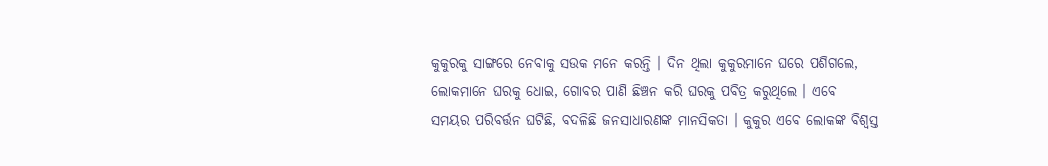କୁକୁରକୁ ସାଙ୍ଗରେ ନେବାକୁ ସଉକ ମନେ କରନ୍ତି । ଦିନ ଥିଲା କୁକୁରମାନେ ଘରେ ପଶିଗଲେ, ଲୋକମାନେ ଘରକୁ ଧୋଇ, ଗୋବର ପାଣି ଛିଞ୍ଚନ କରି ଘରକୁ ପବିତ୍ର କରୁଥିଲେ । ଏବେ ସମୟର ପରିବର୍ତ୍ତନ ଘଟିଛି, ବଦଳିଛି ଜନସାଧାରଣଙ୍କ ମାନସିକତା । କୁକୁର ଏବେ ଲୋକଙ୍କ ବିଶ୍ୱସ୍ତ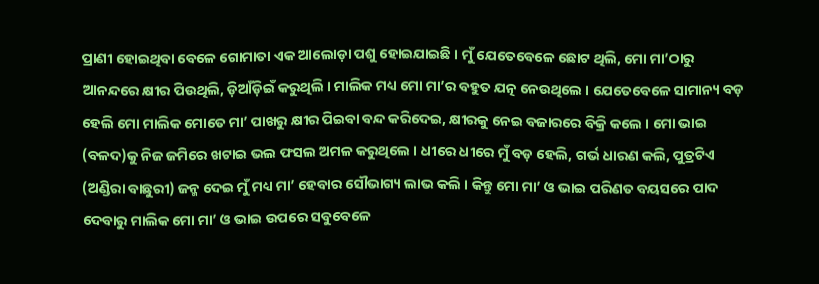ପ୍ରାଣୀ ହୋଇଥିବା ବେଳେ ଗୋମାତା ଏକ ଆଲୋଡ଼ା ପଶୁ ହୋଇଯାଇଛି । ମୁଁ ଯେତେବେଳେ ଛୋଟ ଥିଲି, ମୋ ମା’ଠାରୁ ଆନନ୍ଦରେ କ୍ଷୀର ପିଉଥିଲି, ଡ଼ିଆଁଡ଼ିଇଁ କରୁଥିଲି । ମାଲିକ ମଧ୍ୟ ମୋ ମା’ର ବହୁତ ଯତ୍ନ ନେଉଥିଲେ । ଯେତେବେଳେ ସାମାନ୍ୟ ବଡ଼ ହେଲି ମୋ ମାଲିକ ମୋତେ ମା’ ପାଖରୁ କ୍ଷୀର ପିଇବା ବନ୍ଦ କରିଦେଇ, କ୍ଷୀରକୁ ନେଇ ବଜାରରେ ବିକ୍ରି କଲେ । ମୋ ଭାଇ (ବଳଦ)କୁ ନିଜ ଜମିରେ ଖଟାଇ ଭଲ ଫସଲ ଅମଳ କରୁଥିଲେ । ଧୀରେ ଧୀରେ ମୁଁ ବଡ଼ ହେଲି, ଗର୍ଭ ଧାରଣ କଲି, ପୁତ୍ରଟିଏ (ଅଣ୍ଡିରା ବାଛୁରୀ) ଜନ୍ମ ଦେଇ ମୁଁ ମଧ୍ୟ ମା’ ହେବାର ସୌଭାଗ୍ୟ ଲାଭ କଲି । କିନ୍ତୁ ମୋ ମା’ ଓ ଭାଇ ପରିଣତ ବୟସରେ ପାଦ ଦେବାରୁ ମାଲିକ ମୋ ମା’ ଓ ଭାଇ ଉପରେ ସବୁବେଳେ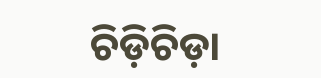ଚିଡ଼ିଚିଡ଼ା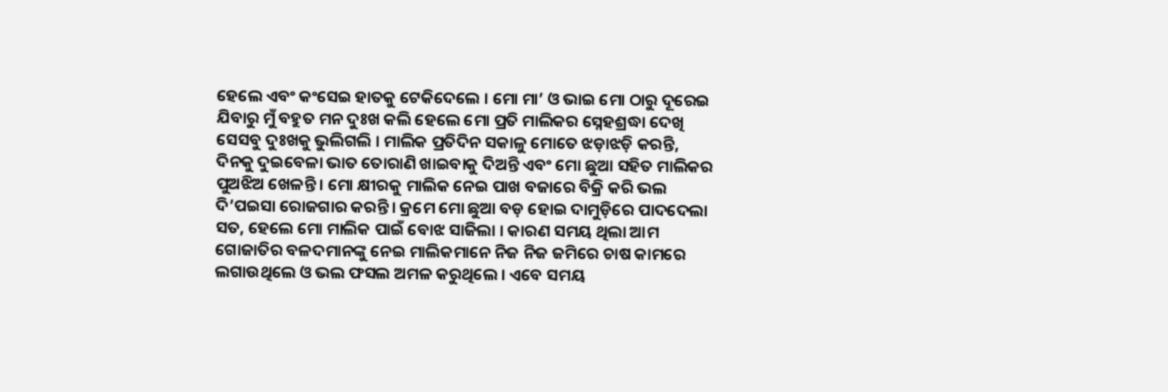ହେଲେ ଏବଂ କଂସେଇ ହାତକୁ ଟେକିଦେଲେ । ମୋ ମା’ ଓ ଭାଇ ମୋ ଠାରୁ ଦୂରେଇ ଯିବାରୁ ମୁଁ ବହୁତ ମନ ଦୁଃଖ କଲି ହେଲେ ମୋ ପ୍ରତି ମାଲିକର ସ୍ନେହଶ୍ରଦ୍ଧା ଦେଖି ସେସବୁ ଦୁଃଖକୁ ଭୁଲିଗଲି । ମାଲିକ ପ୍ରତିଦିନ ସକାଳୁ ମୋତେ ଝଡ଼ାଝଡ଼ି କରନ୍ତି, ଦିନକୁ ଦୁଇବେଳା ଭାତ ତୋରାଣି ଖାଇବାକୁ ଦିଅନ୍ତି ଏବଂ ମୋ ଛୁଆ ସହିତ ମାଲିକର ପୁଅଝିଅ ଖେଳନ୍ତି । ମୋ କ୍ଷୀରକୁ ମାଲିକ ନେଇ ପାଖ ବଜାରେ ବିକ୍ରି କରି ଭଲ ଦି’ପଇସା ରୋଜଗାର କରନ୍ତି । କ୍ରମେ ମୋ ଛୁଆ ବଡ଼ ହୋଇ ଦାମୁଡ଼ିରେ ପାଦଦେଲା ସତ, ହେଲେ ମୋ ମାଲିକ ପାଇଁ ବୋଝ ସାଜିଲା । କାରଣ ସମୟ ଥିଲା ଆମ ଗୋଜାତିର ବଳଦମାନଙ୍କୁ ନେଇ ମାଲିକମାନେ ନିଜ ନିଜ ଜମିରେ ଚାଷ କାମରେ ଲଗାଉଥିଲେ ଓ ଭଲ ଫସଲ ଅମଳ କରୁଥିଲେ । ଏବେ ସମୟ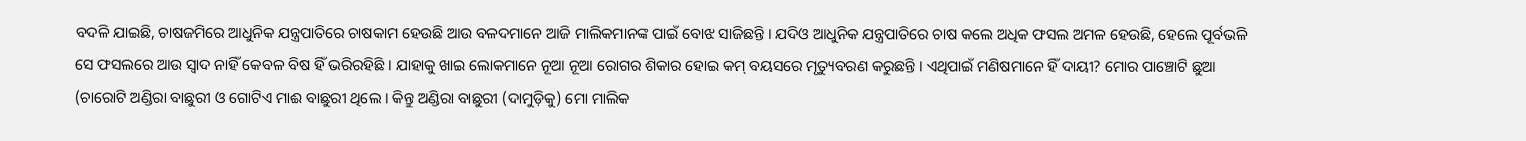ବଦଳି ଯାଇଛି, ଚାଷଜମିରେ ଆଧୁନିକ ଯନ୍ତ୍ରପାତିରେ ଚାଷକାମ ହେଉଛି ଆଉ ବଳଦମାନେ ଆଜି ମାଲିକମାନଙ୍କ ପାଇଁ ବୋଝ ସାଜିଛନ୍ତି । ଯଦିଓ ଆଧୁନିକ ଯନ୍ତ୍ରପାତିରେ ଚାଷ କଲେ ଅଧିକ ଫସଲ ଅମଳ ହେଉଛି, ହେଲେ ପୂର୍ବଭଳି ସେ ଫସଲରେ ଆଉ ସ୍ୱାଦ ନାହିଁ କେବଳ ବିଷ ହିଁ ଭରିରହିଛି । ଯାହାକୁ ଖାଇ ଲୋକମାନେ ନୂଆ ନୂଆ ରୋଗର ଶିକାର ହୋଇ କମ୍ ବୟସରେ ମୃତ୍ୟୁବରଣ କରୁଛନ୍ତି । ଏଥିପାଇଁ ମଣିଷମାନେ ହିଁ ଦାୟୀ? ମୋର ପାଞ୍ଚୋଟି ଛୁଆ (ଚାରୋଟି ଅଣ୍ଡିରା ବାଛୁରୀ ଓ ଗୋଟିଏ ମାଈ ବାଛୁରୀ ଥିଲେ । କିନ୍ତୁ ଅଣ୍ଡିରା ବାଛୁରୀ (ଦାମୁଡ଼ିକୁ) ମୋ ମାଲିକ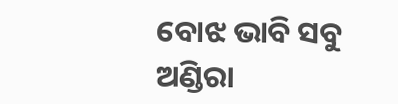ବୋଝ ଭାବି ସବୁ ଅଣ୍ଡିରା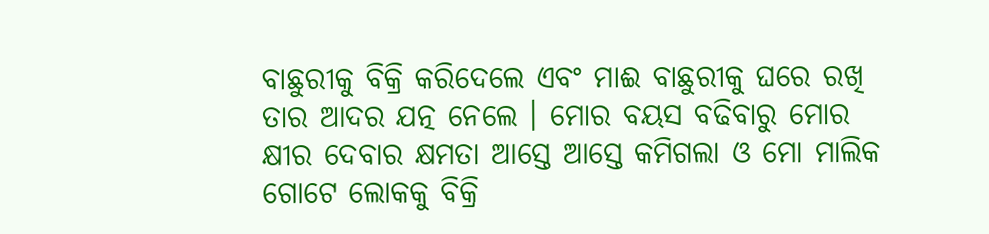ବାଛୁରୀକୁ ବିକ୍ରି କରିଦେଲେ ଏବଂ ମାଈ ବାଛୁରୀକୁ ଘରେ ରଖି ତାର ଆଦର ଯତ୍ନ ନେଲେ । ମୋର ବୟସ ବଢିବାରୁ ମୋର କ୍ଷୀର ଦେବାର କ୍ଷମତା ଆସ୍ତେ ଆସ୍ତେ କମିଗଲା ଓ ମୋ ମାଲିକ ଗୋଟେ ଲୋକକୁ ବିକ୍ରି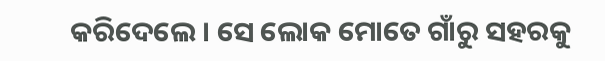କରିଦେଲେ । ସେ ଲୋକ ମୋତେ ଗାଁରୁ ସହରକୁ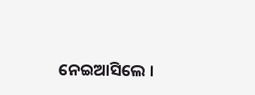ନେଇଆସିଲେ ।